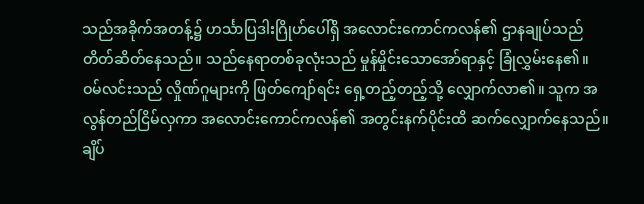သည်အခိုက်အတန့်၌ ဟင်္သာပြဒါးဂြိုဟ်ပေါ်ရှိ အလောင်းကောင်ကလန်၏ ဌာနချုပ်သည် တိတ်ဆိတ်နေသည်။ သည်နေရာတစ်ခုလုံးသည် မှုန်မှိုင်းသောအော်ရာနှင့် ခြုံလွှမ်းနေ၏။
ဝမ်လင်းသည် လှိုဏ်ဂူများကို ဖြတ်ကျော်ရင်း ရှေ့တည့်တည့်သို့ လျှောက်လာ၏။ သူက အလွန်တည်ငြိမ်လှကာ အလောင်းကောင်ကလန်၏ အတွင်းနက်ပိုင်းထိ ဆက်လျှောက်နေသည်။
ချိပ်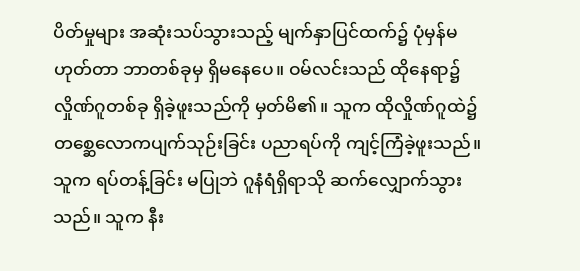ပိတ်မှုများ အဆုံးသပ်သွားသည့် မျက်နှာပြင်ထက်၌ ပုံမှန်မဟုတ်တာ ဘာတစ်ခုမှ ရှိမနေပေ။ ဝမ်လင်းသည် ထိုနေရာ၌ လှိုဏ်ဂူတစ်ခု ရှိခဲ့ဖူးသည်ကို မှတ်မိ၏။ သူက ထိုလှိုဏ်ဂူထဲ၌ တစ္ဆေလောကပျက်သုဉ်းခြင်း ပညာရပ်ကို ကျင့်ကြံခဲ့ဖူးသည်။
သူက ရပ်တန့်ခြင်း မပြုဘဲ ဂူနံရံရှိရာသို ဆက်လျှောက်သွားသည်။ သူက နီး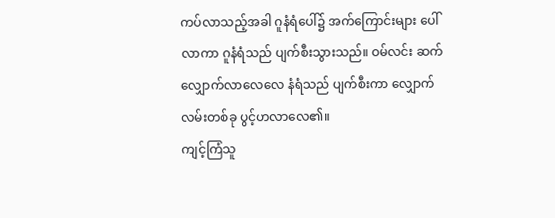ကပ်လာသည့်အခါ ဂူနံရံပေါ်၌ အက်ကြောင်းများ ပေါ်လာကာ ဂူနံရံသည် ပျက်စီးသွားသည်။ ဝမ်လင်း ဆက်လျှောက်လာလေလေ နံရံသည် ပျက်စီးကာ လျှောက်လမ်းတစ်ခု ပွင့်ဟလာလေ၏။
ကျင့်ကြံသူ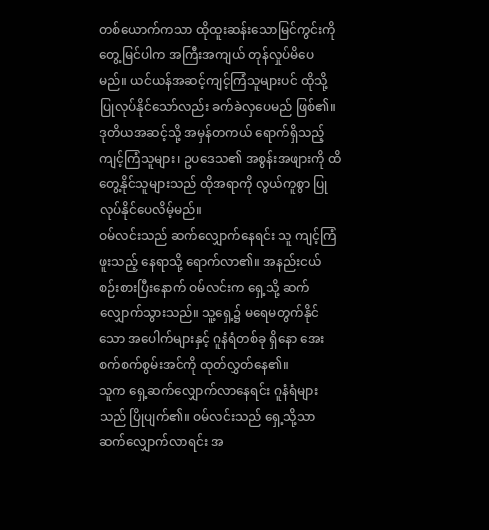တစ်ယောက်ကသာ ထိုထူးဆန်းသောမြင်ကွင်းကို တွေ့မြင်ပါက အကြီးအကျယ် တုန်လှုပ်မိပေမည်။ ယင်ယန်အဆင့်ကျင့်ကြံသူများပင် ထိုသို့ ပြုလုပ်နိုင်သော်လည်း ခက်ခဲလှပေမည် ဖြစ်၏။
ဒုတိယအဆင့်သို့ အမှန်တကယ် ရောက်ရှိသည့် ကျင့်ကြံသူများ၊ ဥပဒေသ၏ အစွန်းအဖျားကို ထိတွေ့နိုင်သူများသည် ထိုအရာကို လွယ်ကူစွာ ပြုလုပ်နိုင်ပေလိမ့်မည်။
ဝမ်လင်းသည် ဆက်လျှောက်နေရင်း သူ ကျင့်ကြံဖူးသည့် နေရာသို့ ရောက်လာ၏။ အနည်းငယ် စဉ်းစားပြီးနောက် ဝမ်လင်းက ရှေ့သို့ ဆက်လျှောက်သွားသည်။ သူ့ရှေ့၌ မရေမတွက်နိုင်သော အပေါက်များနှင့် ဂူနံရံတစ်ခု ရှိနော အေးစက်စက်စွမ်းအင်ကို ထုတ်လွှတ်နေ၏။
သူက ရှေ့ဆက်လျှောက်လာနေရင်း ဂူနံရံများသည် ပြိုပျက်၏။ ဝမ်လင်းသည် ရှေ့သို့သာ ဆက်လျှောက်လာရင်း အ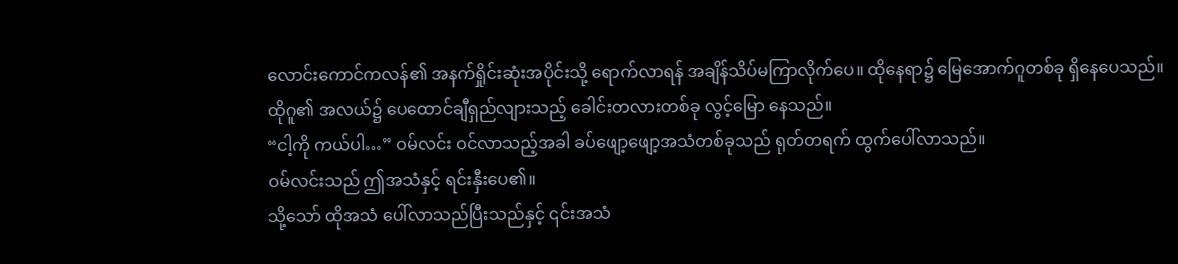လောင်းကောင်ကလန်၏ အနက်ရှိုင်းဆုံးအပိုင်းသို့ ရောက်လာရန် အချိန်သိပ်မကြာလိုက်ပေ။ ထိုနေရာ၌ မြေအောက်ဂူတစ်ခု ရှိနေပေသည်။
ထိုဂူ၏ အလယ်၌ ပေထောင်ချီရှည်လျားသည့် ခေါင်းတလားတစ်ခု လွင့်မြော နေသည်။
“ငါ့ကို ကယ်ပါ…” ဝမ်လင်း ဝင်လာသည့်အခါ ခပ်ဖျော့ဖျော့အသံတစ်ခုသည် ရုတ်တရက် ထွက်ပေါ်လာသည်။
ဝမ်လင်းသည် ဤအသံနှင့် ရင်းနှီးပေ၏။
သို့သော် ထိုအသံ ပေါ်လာသည်ပြီးသည်နှင့် ၎င်းအသံ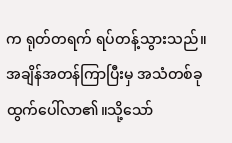က ရုတ်တရက် ရပ်တန့်သွားသည်။အချိန်အတန်ကြာပြီးမှ အသံတစ်ခု ထွက်ပေါ်လာ၏။သို့သော်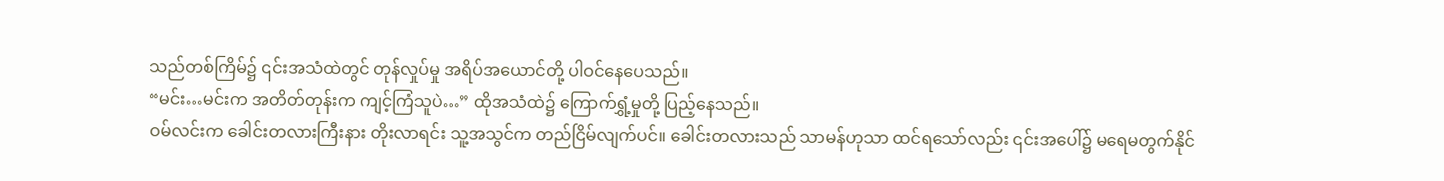သည်တစ်ကြိမ်၌ ၎င်းအသံထဲတွင် တုန်လှုပ်မှု အရိပ်အယောင်တို့ ပါဝင်နေပေသည်။
“မင်း…မင်းက အတိတ်တုန်းက ကျင့်ကြံသူပဲ…” ထိုအသံထဲ၌ ကြောက်ရွှံ့မှုတို့ ပြည့်နေသည်။
ဝမ်လင်းက ခေါင်းတလားကြီးနား တိုးလာရင်း သူ့အသွင်က တည်ငြိမ်လျက်ပင်။ ခေါင်းတလားသည် သာမန်ဟုသာ ထင်ရသော်လည်း ၎င်းအပေါ်၌ မရေမတွက်နိုင်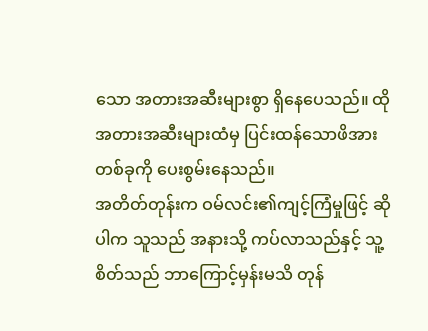သော အတားအဆီးများစွာ ရှိနေပေသည်။ ထိုအတားအဆီးများထံမှ ပြင်းထန်သောဖိအားတစ်ခုကို ပေးစွမ်းနေသည်။
အတိတ်တုန်းက ဝမ်လင်း၏ကျင့်ကြံမှုဖြင့် ဆိုပါက သူသည် အနားသို့ ကပ်လာသည်နှင့် သူ့စိတ်သည် ဘာကြောင့်မှန်းမသိ တုန်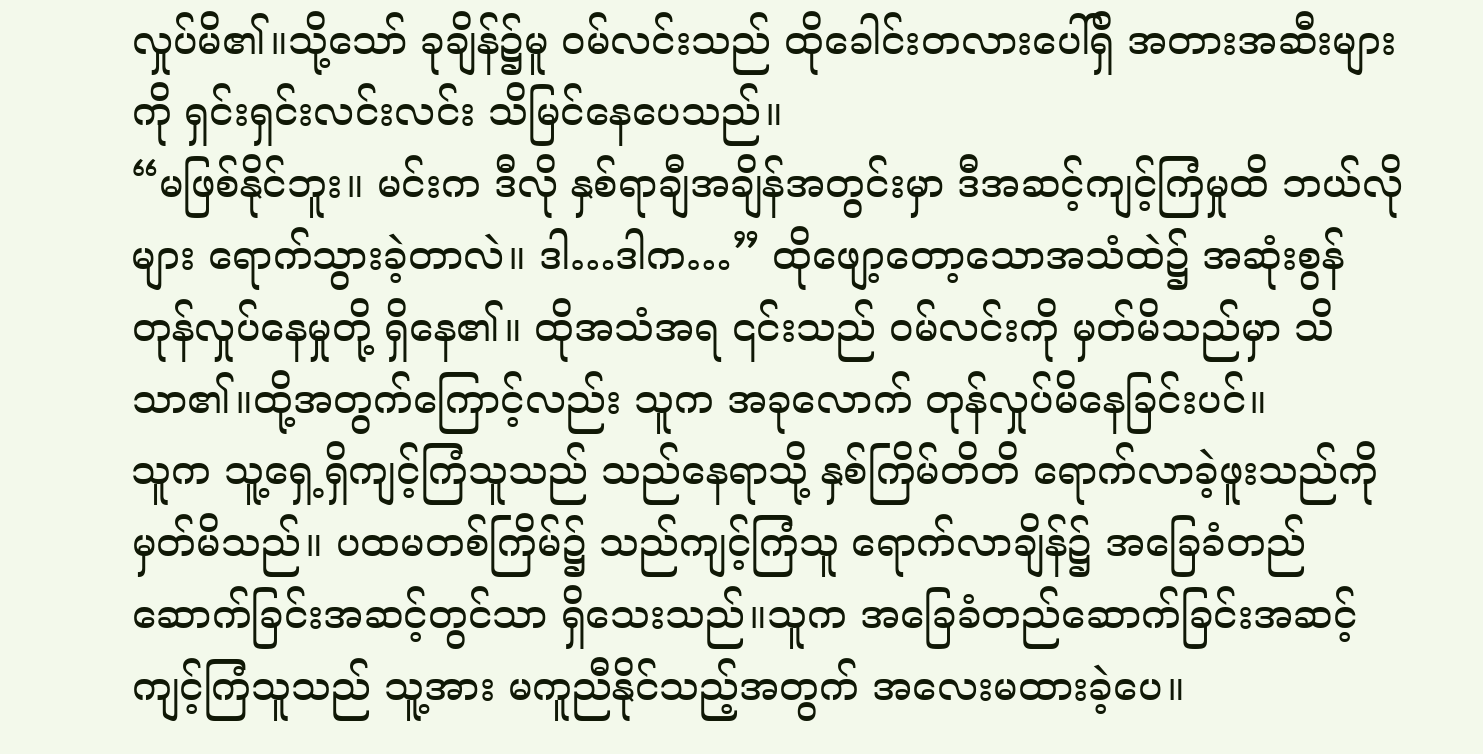လှုပ်မိ၏။သို့သော် ခုချိန်၌မူ ဝမ်လင်းသည် ထိုခေါင်းတလားပေါ်ရှိ အတားအဆီးများကို ရှင်းရှင်းလင်းလင်း သိမြင်နေပေသည်။
“မဖြစ်နိုင်ဘူး။ မင်းက ဒီလို နှစ်ရာချီအချိန်အတွင်းမှာ ဒီအဆင့်ကျင့်ကြံမှုထိ ဘယ်လိုများ ရောက်သွားခဲ့တာလဲ။ ဒါ…ဒါက…” ထိုဖျော့တော့သောအသံထဲ၌ အဆုံးစွန် တုန်လှုပ်နေမှုတို့ ရှိနေ၏။ ထိုအသံအရ ၎င်းသည် ဝမ်လင်းကို မှတ်မိသည်မှာ သိသာ၏။ထို့အတွက်ကြောင့်လည်း သူက အခုလောက် တုန်လှုပ်မိနေခြင်းပင်။
သူက သူ့ရှေ့ရှိကျင့်ကြံသူသည် သည်နေရာသို့ နှစ်ကြိမ်တိတိ ရောက်လာခဲ့ဖူးသည်ကို မှတ်မိသည်။ ပထမတစ်ကြိမ်၌ သည်ကျင့်ကြံသူ ရောက်လာချိန်၌ အခြေခံတည်ဆောက်ခြင်းအဆင့်တွင်သာ ရှိသေးသည်။သူက အခြေခံတည်ဆောက်ခြင်းအဆင့် ကျင့်ကြံသူသည် သူ့အား မကူညီနိုင်သည့်အတွက် အလေးမထားခဲ့ပေ။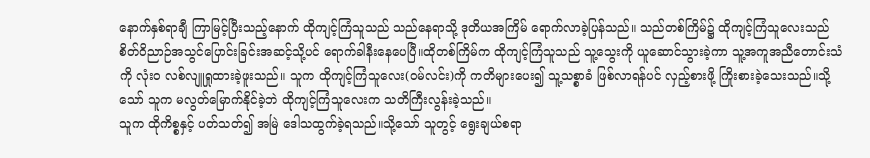နောက်နှစ်ရာချီ ကြာမြင့်ပြီးသည့်နောက် ထိုကျင့်ကြံသူသည် သည်နေရာသို့ ဒုတိယအကြိမ် ရောက်လာခဲ့ပြန်သည်။ သည်တစ်ကြိမ်၌ ထိုကျင့်ကြံသူလေးသည် စိတ်ဝိညာဉ်အသွင်ပြောင်းခြင်းအဆင့်သို့ပင် ရောက်ခါနီးနေပေပြီ။ထိုတစ်ကြိမ်က ထိုကျင့်ကြံသူသည် သူ့သွေးကို ယူဆောင်သွားခဲ့ကာ သူ့အကူအညီတောင်းသံကို လုံးဝ လစ်လျူရှုထားခဲ့ဖူးသည်။ သူက ထိုကျင့်ကြံသူလေး(ဝမ်လင်း)ကို ကတိများပေး၍ သူ့သစ္စာခံ ဖြစ်လာရန်ပင် လှည့်စားဖို့ ကြိုးစားခဲ့သေးသည်။သို့သော် သူက မလွတ်မြောက်နိုင်ခဲ့ဘဲ ထိုကျင့်ကြံသူလေးက သတိကြီးလွန်းခဲ့သည်။
သူက ထိုကိစ္စနှင့် ပတ်သတ်၍ အမြဲ ဒေါသထွက်ခဲ့ရသည်။သို့သော် သူတွင့် ရွေးချယ်စရာ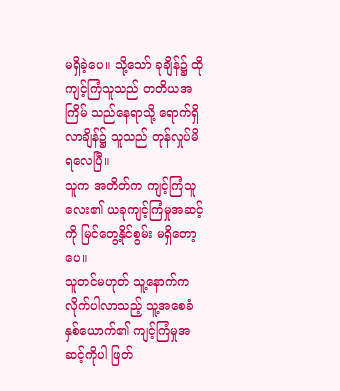မရှိခဲ့ပေ။ သို့သော် ခုချိန်၌ ထိုကျင့်ကြံသူသည် တတိယအကြိမ် သည်နေရာသို့ ရောက်ရှိလာချိန်၌ သူသည် တုန်လှုပ်မိရလေပြီ။
သူက အတိတ်က ကျင့်ကြံသူလေး၏ ယခုကျင့်ကြံမှုအဆင့်ကို မြင်တွေ့နိုင်စွမ်း မရှိတော့ပေ။
သူတင်မဟုတ် သူ့နောက်က လိုက်ပါလာသည့် သူ့အစေခံ နှစ်ယောက်၏ ကျင့်ကြံမှုအဆင့်ကိုပါ ဖြတ်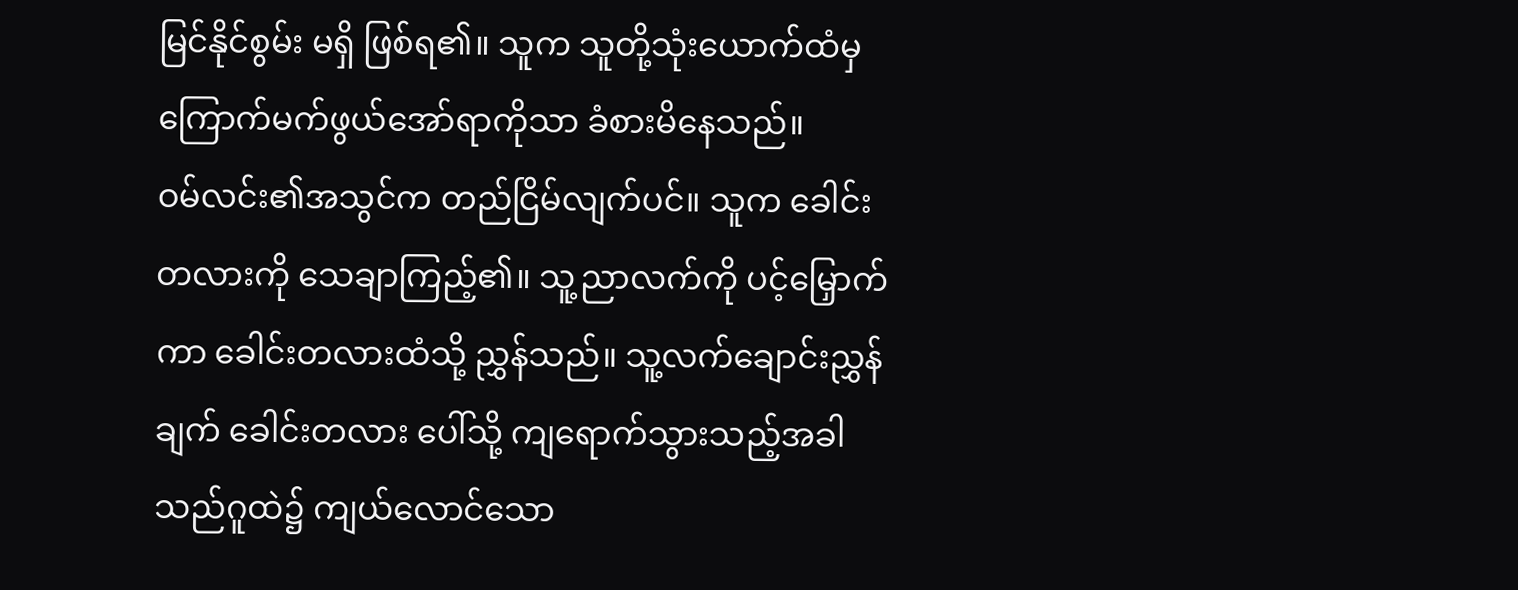မြင်နိုင်စွမ်း မရှိ ဖြစ်ရ၏။ သူက သူတို့သုံးယောက်ထံမှ ကြောက်မက်ဖွယ်အော်ရာကိုသာ ခံစားမိနေသည်။
ဝမ်လင်း၏အသွင်က တည်ငြိမ်လျက်ပင်။ သူက ခေါင်းတလားကို သေချာကြည့်၏။ သူ့ညာလက်ကို ပင့်မြှောက်ကာ ခေါင်းတလားထံသို့ ညွှန်သည်။ သူ့လက်ချောင်းညွှန်ချက် ခေါင်းတလား ပေါ်သို့ ကျရောက်သွားသည့်အခါ သည်ဂူထဲ၌ ကျယ်လောင်သော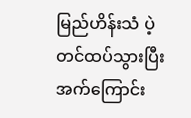မြည်ဟိန်းသံ ပဲ့တင်ထပ်သွားပြီး အက်ကြောင်း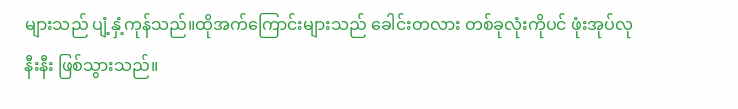များသည် ပျံ့နှံ့ကုန်သည်။ထိုအက်ကြောင်းများသည် ခေါင်းတလား တစ်ခုလုံးကိုပင် ဖုံးအုပ်လုနီးနီး ဖြစ်သွားသည်။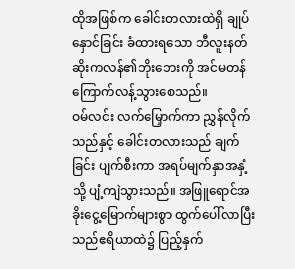ထိုအဖြစ်က ခေါင်းတလားထဲရှိ ချုပ်နှောင်ခြင်း ခံထားရသော ဘီလူးနတ်ဆိုးကလန်၏ဘိုးဘေးကို အင်မတန် ကြောက်လန့်သွားစေသည်။
ဝမ်လင်း လက်မြှောက်ကာ ညွှန်လိုက်သည်နှင့် ခေါင်းတလားသည် ချက်ခြင်း ပျက်စီးကာ အရပ်မျက်နှာအနှံ့သို့ ပျံ့ကျဲသွားသည်။ အဖြူရောင်အခိုးငွေ့မြောက်များစွာ ထွက်ပေါ်လာပြီး သည်ဧရိယာထဲ၌ ပြည့်နှက်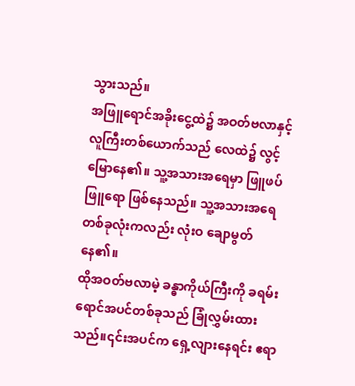သွားသည်။
အဖြူရောင်အခိုးငွေ့ထဲ၌ အဝတ်ဗလာနှင့်လူကြီးတစ်ယောက်သည် လေထဲ၌ လွင့်မြောနေ၏။ သူ့အသားအရေမှာ ဖြူဖပ်ဖြူရော ဖြစ်နေသည်။ သူ့အသားအရေတစ်ခုလုံးကလည်း လုံးဝ ချောမွတ်နေ၏။
ထိုအဝတ်ဗလာမဲ့ ခန္ဓာကိုယ်ကြီးကို ခရမ်းရောင်အပင်တစ်ခုသည် ခြုံလွှမ်းထားသည်။၎င်းအပင်က ရှေ့လျားနေရင်း ဧရာ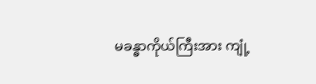မခန္ဓာကိုယ်ကြီးအား ကျုံ့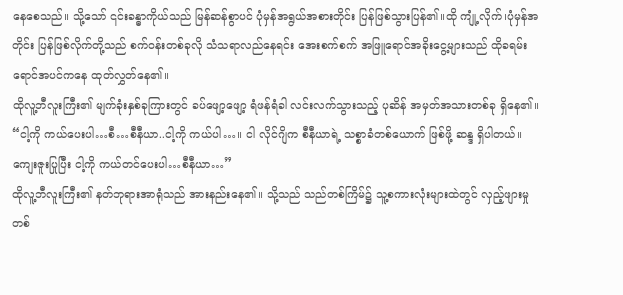နေစေသည်။ သို့သော် ၎င်းခန္ဓာကိုယ်သည် မြန်ဆန်စွာပင် ပုံမှန်အရွယ်အစားတိုင်း ပြန်ဖြစ်သွားပြန်၏။ထို ကျုံ့လိုက်၊ပုံမှန်အတိုင်း ပြန်ဖြစ်လိုက်တို့သည် စက်ဝန်းတစ်ခုလို သံသရာလည်နေရင်း အေးစက်စက် အဖြူရောင်အခိုးငွေ့များသည် ထိုခရမ်းရောင်အပင်ကနေ ထုတ်လွှတ်နေ၏။
ထိုလူ့ဘီလူးကြီး၏ မျက်ခုံးနှစ်ခုကြားတွင် ခပ်ဖျော့ဖျော့ ရံဖန်ရံခါ လင်းလက်သွားသည့် ပုဆိန် အမှတ်အသားတစ်ခု ရှိနေ၏။
“ငါ့ကို ကယ်ပေးပါ…စီ…စီနီယာ..ငါ့ကို ကယ်ပါ…။ ငါ လိုင်ဂျိက စီနီယာရဲ့ သစ္စာခံတစ်ယောက် ဖြစ်ဖို့ ဆန္ဒ ရှိပါတယ်။ ကျေးဇူးပြုပြီး ငါ့ကို ကယ်တင်ပေးပါ…စီနီယာ…”
ထိုလူ့ဘီလူးကြီး၏ နတ်ဘုရားအာရုံသည် အားနည်းနေ၏။ သို့သည် သည်တစ်ကြိမ်၌ သူ့စကားလုံးများထဲတွင် လှည့်ဖျားမှု တစ်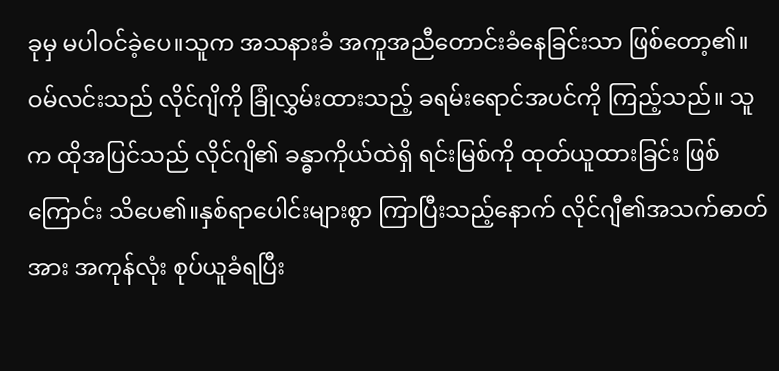ခုမှ မပါဝင်ခဲ့ပေ။သူက အသနားခံ အကူအညီတောင်းခံနေခြင်းသာ ဖြစ်တော့၏။
ဝမ်လင်းသည် လိုင်ဂျိကို ခြုံလွှမ်းထားသည့် ခရမ်းရောင်အပင်ကို ကြည့်သည်။ သူက ထိုအပြင်သည် လိုင်ဂျိ၏ ခန္ဓာကိုယ်ထဲရှိ ရင်းမြစ်ကို ထုတ်ယူထားခြင်း ဖြစ်ကြောင်း သိပေ၏။နှစ်ရာပေါင်းများစွာ ကြာပြီးသည့်နောက် လိုင်ဂျီ၏အသက်ဓာတ်အား အကုန်လုံး စုပ်ယူခံရပြီး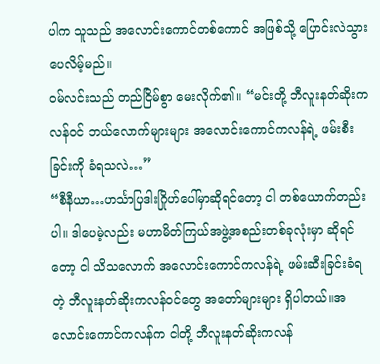ပါက သူသည် အလောင်းကောင်တစ်ကောင် အဖြစ်သို့ ပြောင်းလဲသွားပေလိမ့်မည်။
ဝမ်လင်းသည် တည်ငြိမ်စွာ မေးလိုက်၏။ “မင်းတို့ ဘီလူးနတ်ဆိုးကလန်ဝင် ဘယ်လောက်များများ အလောင်းကောင်ကလန်ရဲ့ ဖမ်းစီးခြင်းကို ခံရသလဲ…”
“စီနီယာ…ဟင်္သာပြဒါးဂြိုဟ်ပေါ်မှာဆိုရင်တော့ ငါ တစ်ယောက်တည်းပါ။ ဒါပေမဲ့လည်း မဟာမိတ်ကြယ်အဖွဲ့အစည်းတစ်ခုလုံးမှာ ဆိုရင်တော့ ငါ သိသလောက် အလောင်းကောင်ကလန်ရဲ့ ဖမ်းဆီးခြင်းခံရတဲ့ ဘီလူးနတ်ဆိုးကလန်ဝင်တွေ အတော်များများ ရှိပါတယ်။အလောင်းကောင်ကလန်က ငါတို့ ဘီလူးနတ်ဆိုးကလန်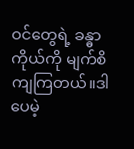ဝင်တွေရဲ့ ခန္ဓာကိုယ်ကို မျက်စိကျကြတယ်။ဒါပေမဲ့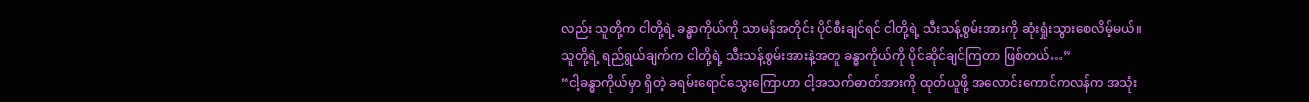လည်း သူတို့က ငါတို့ရဲ့ ခန္ဓာကိုယ်ကို သာမန်အတိုင်း ပိုင်စီးချင်ရင် ငါတို့ရဲ့ သီးသန့်စွမ်းအားကို ဆုံးရှုံးသွားစေလိမ့်မယ်။သူတို့ရဲ့ ရည်ရွယ်ချက်က ငါတို့ရဲ့ သီးသန့်စွမ်းအားနဲ့အတူ ခန္ဓာကိုယ်ကို ပိုင်ဆိုင်ချင်ကြတာ ဖြစ်တယ်…”
“ငါ့ခန္ဓာကိုယ်မှာ ရှိတဲ့ ခရမ်းရောင်သွေးကြောဟာ ငါ့အသက်ဓာတ်အားကို ထုတ်ယူဖို့ အလောင်းကောင်ကလန်က အသုံး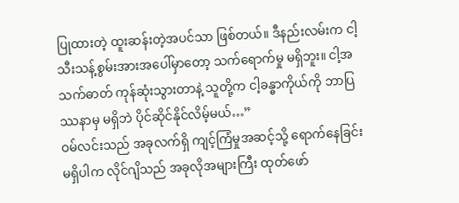ပြုထားတဲ့ ထူးဆန်းတဲ့အပင်သာ ဖြစ်တယ်။ ဒီနည်းလမ်းက ငါ့သီးသန့်စွမ်းအားအပေါ်မှာတော့ သက်ရောက်မှု မရှိဘူး။ ငါ့အသက်ဓာတ် ကုန်ဆုံးသွားတာနဲ့ သူတို့က ငါ့ခန္ဓာကိုယ်ကို ဘာပြဿနာမှ မရှိဘဲ ပိုင်ဆိုင်နိုင်လိမ့်မယ်…”
ဝမ်လင်းသည် အခုလက်ရှိ ကျင့်ကြံမှုအဆင့်သို့ ရောက်နေခြင်းမရှိပါက လိုင်ဂျိသည် အခုလိုအများကြီး ထုတ်ဖော်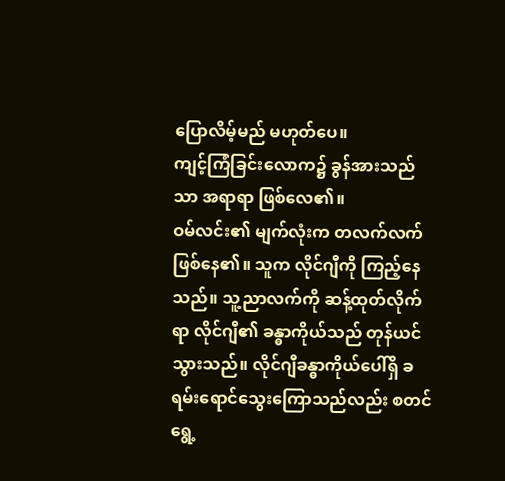ပြောလိမ့်မည် မဟုတ်ပေ။
ကျင့်ကြံခြင်းလောက၌ ခွန်အားသည်သာ အရာရာ ဖြစ်လေ၏။
ဝမ်လင်း၏ မျက်လုံးက တလက်လက် ဖြစ်နေ၏။ သူက လိုင်ဂျီကို ကြည့်နေသည်။ သူ့ညာလက်ကို ဆန့်ထုတ်လိုက်ရာ လိုင်ဂျီ၏ ခန္ဓာကိုယ်သည် တုန်ယင်သွားသည်။ လိုင်ဂျီခန္ဓာကိုယ်ပေါ်ရှိ ခရမ်းရောင်သွေးကြောသည်လည်း စတင် ရွေ့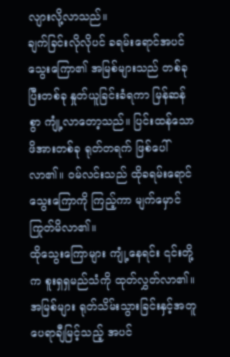လျားလို့လာသည်။
ချက်ခြင်းလိုလိုပင် ခရမ်းရောင်အပင်သွေးကြော၏ အမြစ်များသည် တစ်ခုပြီးတစ်ခု နှုတ်ယူခြင်းခံရကာ မြန်ဆန်စွာ ကျုံ့လာတော့သည်။ ပြင်းထန်သောဖိအားတစ်ခု ရုတ်တရက် ဖြစ်ပေါ်လာ၏။ ဝမ်လင်းသည် ထိုခရမ်းရောင်သွေးကြောကို ကြည့်ကာ မျက်မှောင်ကြုတ်မိလာ၏။
ထိုသွေးကြောများ ကျုံ့နေရင်း ၎င်းတို့က စူးရှရှမည်သံကို ထုတ်လွှတ်လာ၏။ အမြစ်များ ရုတ်သိမ်းသွားခြင်းနှင့်အတူ ပေရာချီမြင့်သည့် အပင်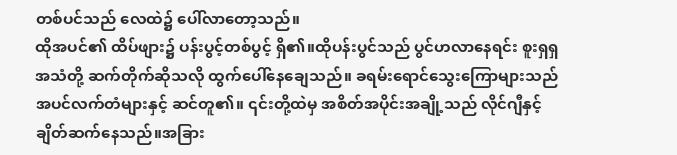တစ်ပင်သည် လေထဲ၌ ပေါ်လာတော့သည်။
ထိုအပင်၏ ထိပ်ဖျား၌ ပန်းပွင့်တစ်ပွင့် ရှိ၏။ထိုပန်းပွင်သည် ပွင်ဟလာနေရင်း စူးရှရှအသံတို့ ဆက်တိုက်ဆိုသလို ထွက်ပေါ်နေချေသည်။ ခရမ်းရောင်သွေးကြောများသည် အပင်လက်တံများနှင့် ဆင်တူ၏။ ၎င်းတို့ထဲမှ အစိတ်အပိုင်းအချို့သည် လိုင်ဂျီနှင့် ချိတ်ဆက်နေသည်။အခြား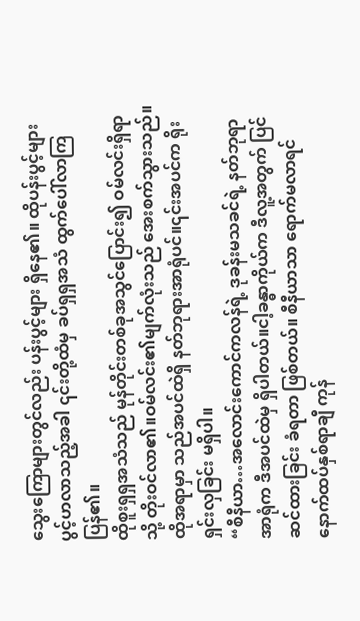သွေးကြောများတွင်လည်း ပန်းပွင့်များ ရှိနေ၏။ ထိုပန်းပွင့်များ ပွင့်ဟလာသည့်အခါ ၎င်းတို့ထံမှ ခပ်ရှရှအသံ ထွက်ပေါ်လာကြပြန်၏။
ထိုစူးရှရှအသံသည် မုန်တိုင်းတစ်ခုအသွင်ပြောင်း၍ ဝမ်လင်းရှိရာသို့ တိုးဝင်လာ၏။ဝမ်လင်း၏မျက်လုံးသည် အေးစက်သွားသည်။ထိုအရာမှာ သည်အပင်ထဲရှိ နတ်ဘုရားအာရုံပင်။၎င်းအပင်က ရိုးရှင်းလှခြင်း မရှိပါ။
“စီနီယာ…အလောင်းကောင်ကလန်ရဲ့ ဒုခန်းမသခင်ရဲ့ နတ်ဘုရာအာရုံက ဒီအပင်ထဲမှ ရှိပါတယ်။ငါ့ခန္ဓာကိုယ်က ဒီလူ့အတွက် ပြင်ဆင်ထားခြင်း ခံရတာ ဖြစ်တယ်။ စီနီယာသာ ရောက်မလာရင် နောက်ထပ်နှစ်ရာချီ ကုန်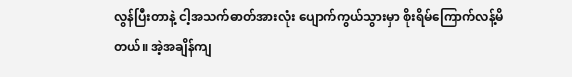လွန်ပြီးတာနဲ့ ငါ့အသက်ဓာတ်အားလုံး ပျောက်ကွယ်သွားမှာ စိုးရိမ်ကြောက်လန့်မိတယ်။ အဲ့အချိန်ကျ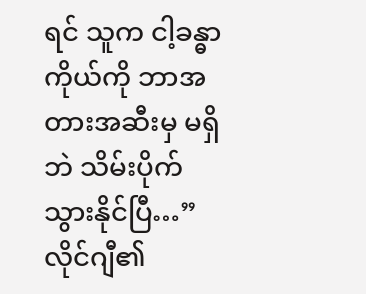ရင် သူက ငါ့ခန္ဓာကိုယ်ကို ဘာအတားအဆီးမှ မရှိဘဲ သိမ်းပိုက်သွားနိုင်ပြီ…”
လိုင်ဂျီ၏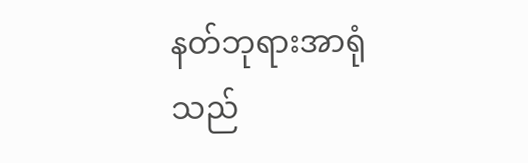နတ်ဘုရားအာရုံသည်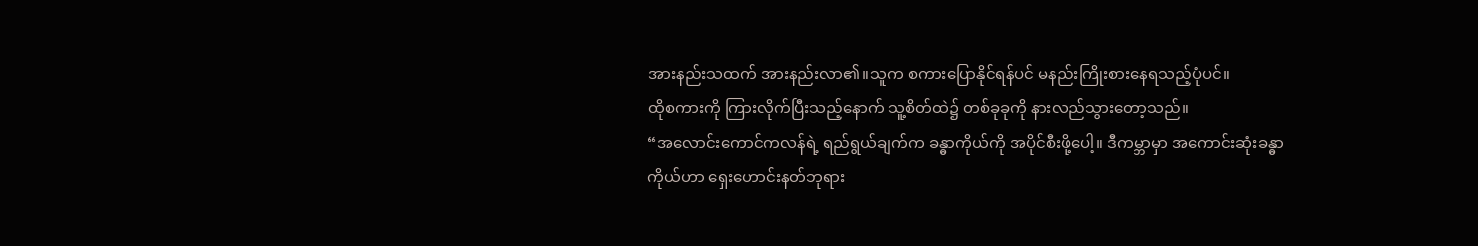အားနည်းသထက် အားနည်းလာ၏။သူက စကားပြောနိုင်ရန်ပင် မနည်းကြိုးစားနေရသည့်ပုံပင်။
ထိုစကားကို ကြားလိုက်ပြီးသည့်နောက် သူ့စိတ်ထဲ၌ တစ်ခုခုကို နားလည်သွားတော့သည်။
“အလောင်းကောင်ကလန်ရဲ့ ရည်ရွယ်ချက်က ခန္ဓာကိုယ်ကို အပိုင်စီးဖို့ပေါ့။ ဒီကမ္ဘာမှာ အကောင်းဆုံးခန္ဓာကိုယ်ဟာ ရှေးဟောင်းနတ်ဘုရား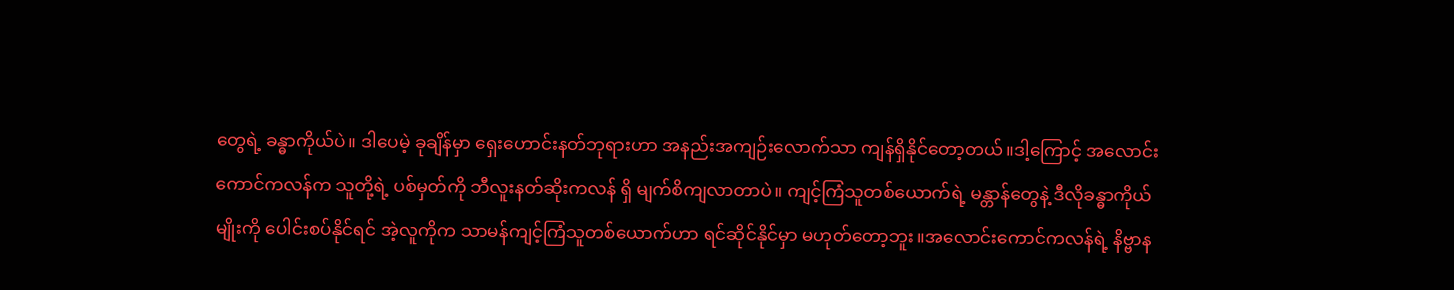တွေရဲ့ ခန္ဓာကိုယ်ပဲ။ ဒါပေမဲ့ ခုချိန်မှာ ရှေးဟောင်းနတ်ဘုရားဟာ အနည်းအကျဉ်းလောက်သာ ကျန်ရှိနိုင်တော့တယ်။ဒါ့ကြောင့် အလောင်းကောင်ကလန်က သူတို့ရဲ့ ပစ်မှတ်ကို ဘီလူးနတ်ဆိုးကလန် ရှိ မျက်စိကျလာတာပဲ။ ကျင့်ကြံသူတစ်ယောက်ရဲ့ မန္တာန်တွေနဲ့ ဒီလိုခန္ဓာကိုယ်မျိုးကို ပေါင်းစပ်နိုင်ရင် အဲ့လူကိုက သာမန်ကျင့်ကြံသူတစ်ယောက်ဟာ ရင်ဆိုင်နိုင်မှာ မဟုတ်တော့ဘူး။အလောင်းကောင်ကလန်ရဲ့ နိဗ္ဗာန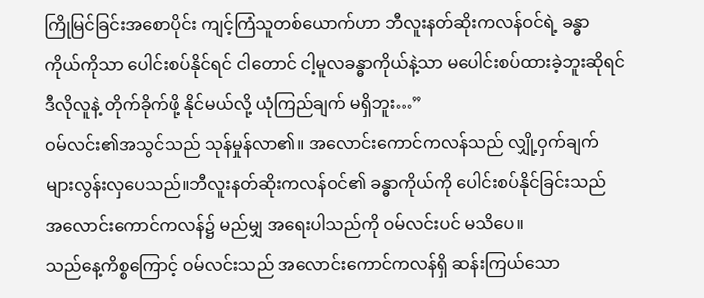ကြိုမြင်ခြင်းအစောပိုင်း ကျင့်ကြံသူတစ်ယောက်ဟာ ဘီလူးနတ်ဆိုးကလန်ဝင်ရဲ့ ခန္ဓာကိုယ်ကိုသာ ပေါင်းစပ်နိုင်ရင် ငါတောင် ငါ့မူလခန္ဓာကိုယ်နဲ့သာ မပေါင်းစပ်ထားခဲ့ဘူးဆိုရင် ဒီလိုလူနဲ့ တိုက်ခိုက်ဖို့ နိုင်မယ်လို့ ယုံကြည်ချက် မရှိဘူး…”
ဝမ်လင်း၏အသွင်သည် သုန်မှုန်လာ၏။ အလောင်းကောင်ကလန်သည် လျှို့ဝှက်ချက် များလွန်းလှပေသည်။ဘီလူးနတ်ဆိုးကလန်ဝင်၏ ခန္ဓာကိုယ်ကို ပေါင်းစပ်နိုင်ခြင်းသည် အလောင်းကောင်ကလန်၌ မည်မျှ အရေးပါသည်ကို ဝမ်လင်းပင် မသိပေ။
သည်နေ့ကိစ္စကြောင့် ဝမ်လင်းသည် အလောင်းကောင်ကလန်ရှိ ဆန်းကြယ်သော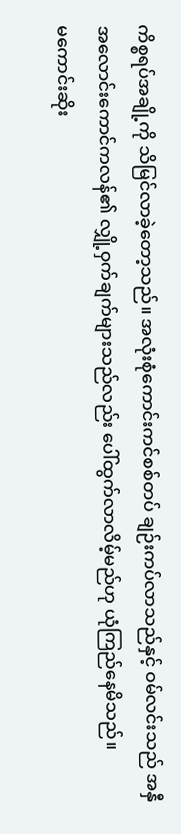ကိစ္စရပ်အချို့ကို သိမြင်လာခဲ့တော့သည်။ အလုံးစုံကောင်းကင်စစ်တပ် ချဉ်းကပ်လာသည်နှင့် ဝမ်လင်းသည် အနှီအလောင်းကောင်ကလန်၏ လျှို့ဝှက်ချက်များသည်လည်း ပေါ်ထွက်လာလိမ့်မည်ဟု ယုံကြည်နေမိသည်။
မကောင်းဆိုး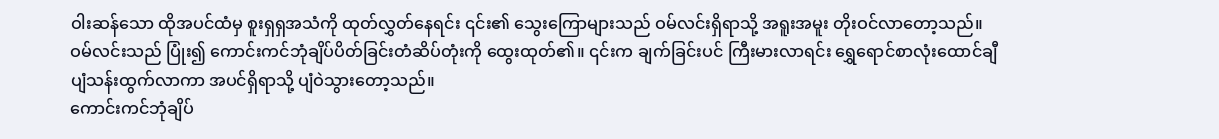ဝါးဆန်သော ထိုအပင်ထံမှ စူးရှရှအသံကို ထုတ်လွှတ်နေရင်း ၎င်း၏ သွေးကြောများသည် ဝမ်လင်းရှိရာသို့ အရူးအမူး တိုးဝင်လာတော့သည်။ ဝမ်လင်းသည် ပြုံး၍ ကောင်းကင်ဘုံချိပ်ပိတ်ခြင်းတံဆိပ်တုံးကို ထွေးထုတ်၏။ ၎င်းက ချက်ခြင်းပင် ကြီးမားလာရင်း ရွှေရောင်စာလုံးထောင်ချီ ပျံသန်းထွက်လာကာ အပင်ရှိရာသို့ ပျံဝဲသွားတော့သည်။
ကောင်းကင်ဘုံချိပ်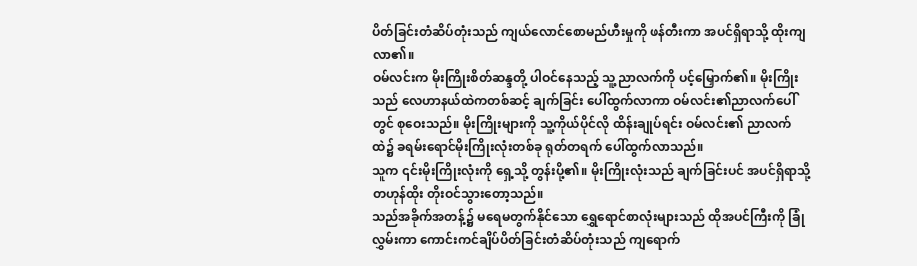ပိတ်ခြင်းတံဆိပ်တုံးသည် ကျယ်လောင်စောမည်ဟီးမှုကို ဖန်တီးကာ အပင်ရှိရာသို့ ထိုးကျလာ၏။
ဝမ်လင်းက မိုးကြိုးစိတ်ဆန္ဒတို့ ပါဝင်နေသည့် သူ့ညာလက်ကို ပင့်မြှောက်၏။ မိုးကြိုးသည် လေဟာနယ်ထဲကတစ်ဆင့် ချက်ခြင်း ပေါ်ထွက်လာကာ ဝမ်လင်း၏ညာလက်ပေါ်တွင် စုဝေးသည်။ မိုးကြိုးများကို သူ့ကိုယ်ပိုင်လို ထိန်းချုပ်ရင်း ဝမ်လင်း၏ ညာလက်ထဲ၌ ခရမ်းရောင်မိုးကြိုးလုံးတစ်ခု ရုတ်တရက် ပေါ်ထွက်လာသည်။
သူက ၎င်းမိုးကြိုးလုံးကို ရှေ့သို့ တွန်းပို့၏။ မိုးကြိုးလုံးသည် ချက်ခြင်းပင် အပင်ရှိရာသို့ တဟုန်ထိုး တိုးဝင်သွားတော့သည်။
သည်အခိုက်အတန့်၌ မရေမတွက်နိုင်သော ရွှေရောင်စာလုံးများသည် ထိုအပင်ကြီးကို ခြုံလွှမ်းကာ ကောင်းကင်ချိပ်ပိတ်ခြင်းတံဆိပ်တုံးသည် ကျရောက်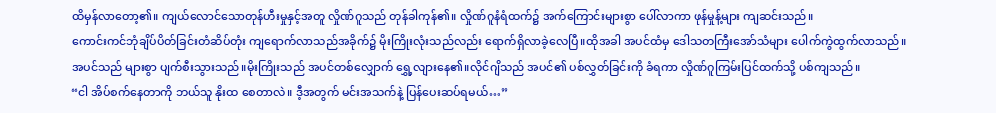ထိမှန်လာတော့၏။ ကျယ်လောင်သောတုန်ဟီးမှုနှင့်အတူ လှိုဏ်ဂူသည် တုန်ခါကုန်၏။ လှိုဏ်ဂူနံရံထက်၌ အက်ကြောင်းများစွာ ပေါ်လာကာ ဖုန်မှုန့်များ ကျဆင်းသည်။
ကောင်းကင်ဘုံချိပ်ပိတ်ခြင်းတံဆိပ်တုံး ကျရောက်လာသည်အခိုက်၌ မိုးကြိုးလုံးသည်လည်း ရောက်ရှိလာခဲ့လေပြီ။ထိုအခါ အပင်ထံမှ ဒေါသတကြီးအော်သံများ ပေါက်ကွဲထွက်လာသည်။
အပင်သည် များစွာ ပျက်စီးသွားသည်။မိုးကြိုးသည် အပင်တစ်လျှောက် ရွှေ့လျားနေ၏။လိုင်ဂျိသည် အပင်၏ ပစ်လွှတ်ခြင်းကို ခံရကာ လှိုဏ်ဂူကြမ်းပြင်ထက်သို့ ပစ်ကျသည်။
“ငါ အိပ်စက်နေတာကို ဘယ်သူ နိုးထ စေတာလဲ။ ဒီ့အတွက် မင်းအသက်နဲ့ ပြန်ပေးဆပ်ရမယ်…”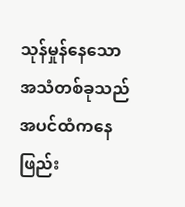သုန်မှုန်နေသောအသံတစ်ခုသည် အပင်ထံကနေ ဖြည်း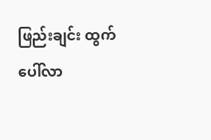ဖြည်းချင်း ထွက်ပေါ်လာ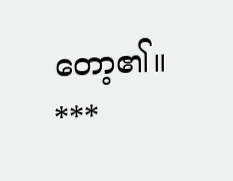တော့၏။
***